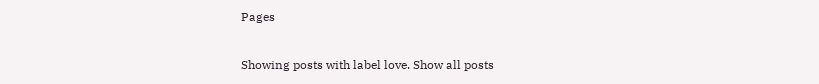Pages

Showing posts with label love. Show all posts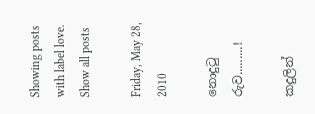Showing posts with label love. Show all posts

Friday, May 28, 2010

නොදුටු රුව.........!

කදුලින්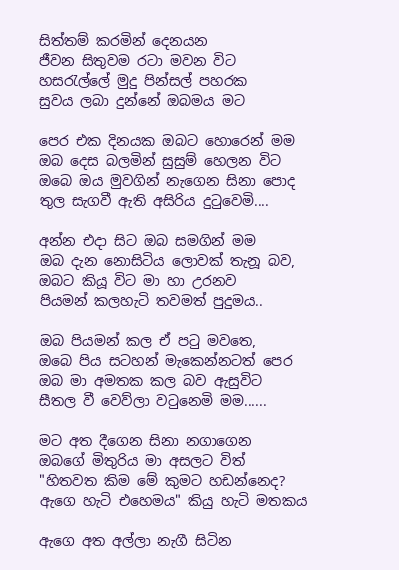සිත්තම් කරමින් දෙනයන
ජීවන සිතුවම රටා මවන විට
හසරැල්ලේ මුදු පින්සල් පහරක
සුවය ලබා දුන්නේ ඔබමය මට

පෙර එක දිනයක ඔබට හොරෙන් මම
ඔබ දෙස බලමින් සුසුම් හෙලන විට
ඔබෙ ඔය මුවගින් නැගෙන සිනා පොද
තුල සැගවී ඇති අසිරිය දුටුවෙමි....

අන්න එදා සිට ඔබ සමගින් මම
ඔබ දැන නොසිටිය ලොවක් තැනූ බව,
ඔබට කියූ විට මා හා උරනව
පියමන් කලහැටි තවමත් පුදුමය..

ඔබ පියමන් කල ඒ පටු මවතෙ,
ඔබෙ පිය සටහන් මැකෙන්නටත් පෙර
ඔබ මා අමතක කල බව ඇසුවිට
සීතල වී වෙව්ලා වටුනෙමි මම......

මට අත දීගෙන සිනා නගාගෙන
ඔබගේ මිතුරිය මා අසලට විත්
"හිතවත කිම මේ කුමට හඩන්නෙද?
ඇගෙ හැටි එහෙමය" කියු හැටි මතකය

ඇගෙ අත අල්ලා නැගී සිටින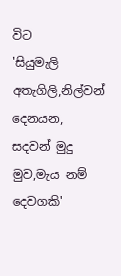විට
'සියුමැලි අතැගිලි,නිල්වන් දෙනයන,
සදවන් මුදු මුව,මැය නම් දෙවගකි'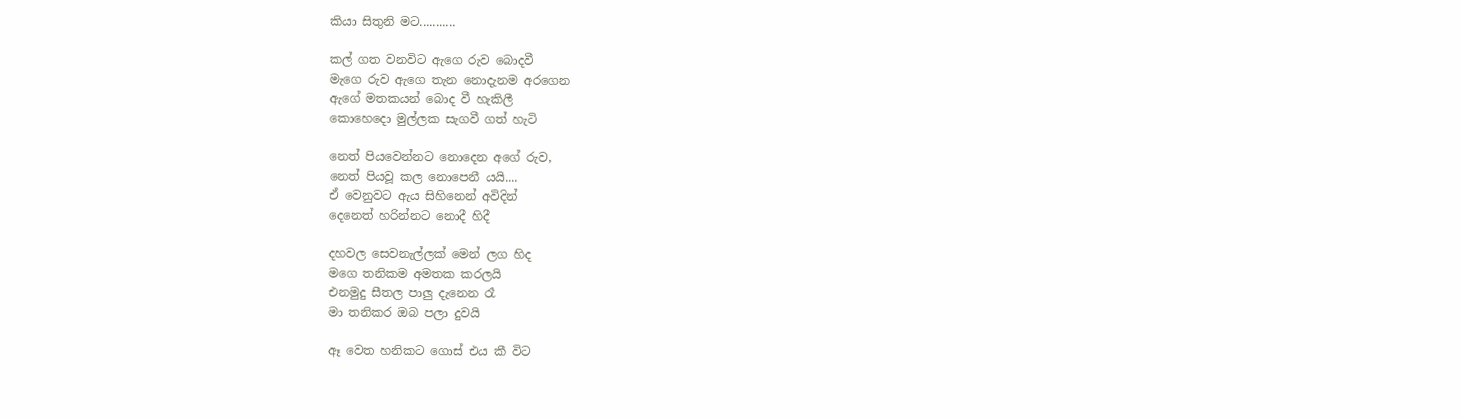කියා සිතුනි මට...........

කල් ගත වනවිට ඇගෙ රුව බොදවී
මැගෙ රුව ඇගෙ තැන නොදැනම අරගෙන
ඇගේ මතකයන් බොද වී හැකිලී
කොහෙදො මුල්ලක සැගවී ගත් හැටි

නෙත් පියවෙන්නට නොදෙන අගේ රුව,
නෙත් පියවූ කල නොපෙනී යයි....
ඒ වෙනුවට ඇය සිහිනෙන් අවිදින්
දෙනෙත් හරින්නට නොදී හිදී

දහවල සෙවනැල්ලක් මෙන් ලග හිද
මගෙ තනිකම අමතක කරලයි
එනමුදු සීතල පාලු දැනෙන රෑ
මා තනිකර ඔබ පලා දුවයි

ඈ වෙත හනිකට ගොස් එය කී විට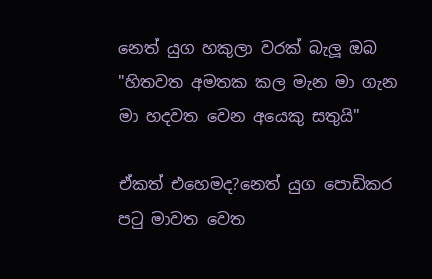නෙත් යුග හකුලා වරක් බැලූ ඔබ
"හිතවත අමතක කල මැන මා ගැන
මා හදවත වෙන අයෙකු සතුයි"

ඒකත් එහෙමද?නෙත් යුග පොඩිකර
පටු මාවත වෙත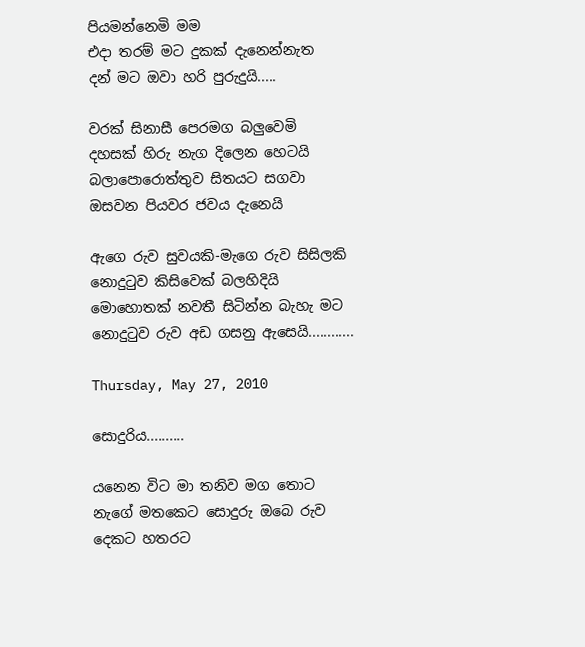පියමන්නෙමි මම
එදා තරම් මට දුකක් දැනෙන්නැත
දන් මට ඔවා හරි පුරුදුයි.....

වරක් සිනාසී පෙරමග බලුවෙමි
දහසක් හිරු නැග දිලෙන හෙටයි
බලාපොරොත්තුව සිතයට සගවා
ඔසවන පියවර ජවය දැනෙයි

ඇගෙ රුව සුවයකි-මැගෙ රුව සිසිලකි
නොදුටුව කිසිවෙක් බලහිදියි
මොහොතක් නවතී සිටින්න බැහැ මට
නොදුටුව රුව අඩ ගසනු ඇසෙයි............

Thursday, May 27, 2010

සොදුරිය..........

යනෙන විට මා තනිව මග තොට
නැගේ මතකෙට සොදුරු ඔබෙ රුව
දෙකට හතරට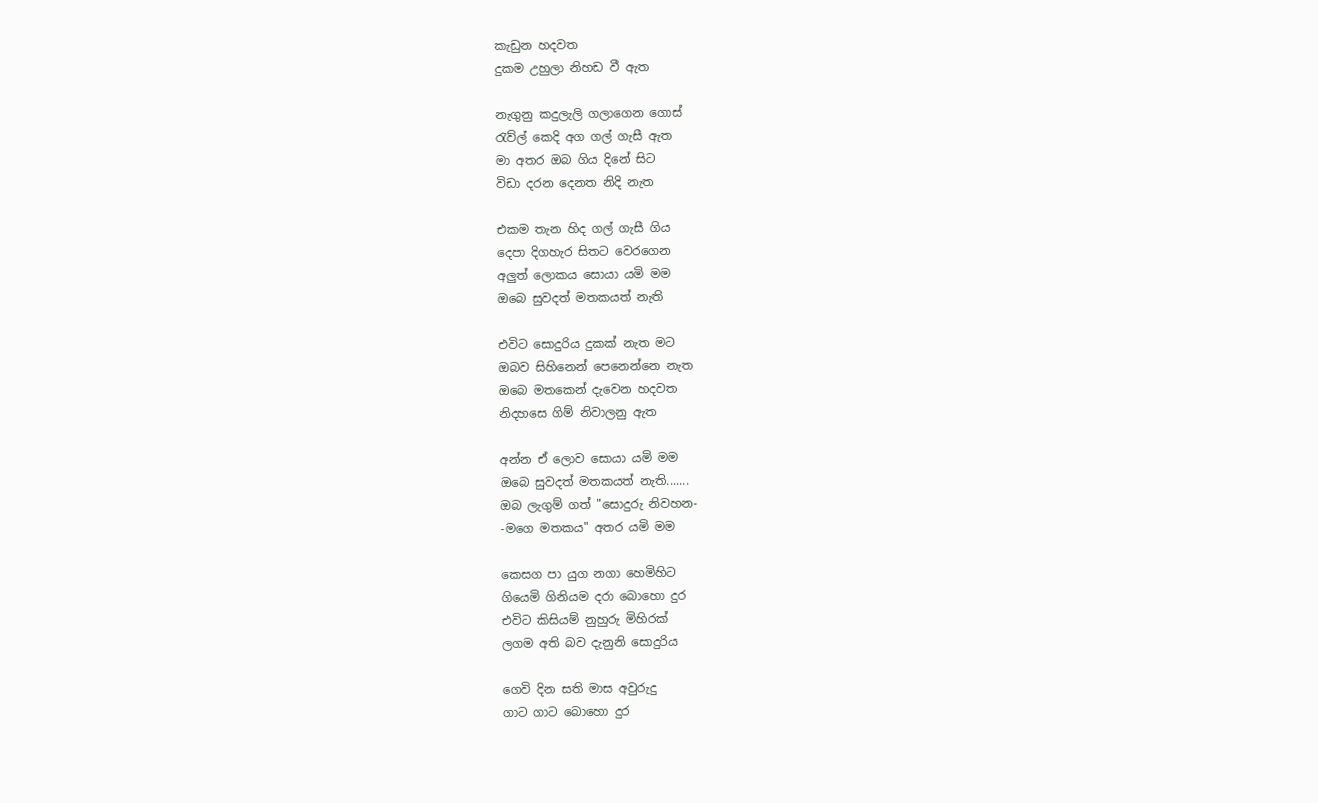කැඩුන හදවත
දුකම උහුලා නිහඩ වී ඇත

නැගුනු කදුලැලි ගලාගෙන ගොස්
රැව්ල් කෙදි අග ගල් ගැසී ඇත
මා අතර ඔබ ගිය දිනේ සිට
විඩා දරන දෙනත නිදි නැත

එකම තැන හිද ගල් ගැසී ගිය
දෙපා දිගහැර සිතට වෙරගෙන
අලුත් ලොකය සොයා යමි මම
ඔබෙ සුවදත් මතකයත් නැති

එවිට සොදුරිය දුකක් නැත මට
ඔබව සිහිනෙන් පෙනෙන්නෙ නැත
ඔබෙ මතකෙන් දැවෙන හදවත
නිදහසෙ ගිම් නිවාලනු ඇත

අන්න ඒ ලොව සොයා යමි මම
ඔබෙ සුවදත් මතකයත් නැති.......
ඔබ ලැගුම් ගත් "සොදුරු නිවහන-
-මගෙ මතකය" අතර යමි මම

කෙසග පා යුග නගා හෙමිහිට
ගියෙමි ගිනියම දරා බොහො දුර
එවිට කිසියම් නුහුරු මිහිරක්
ලගම අති බව දැනුනි සොදුරිය

ගෙවි දින සති මාස අවුරුදු
ගාට ගාට බොහො දුර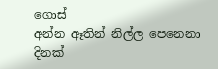ගොස්
අන්න ඈතින් නිල්ල පෙනෙනා
දිනක්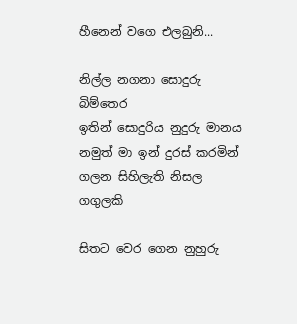හීනෙන් වගෙ එලබුනි...

නිල්ල නගනා සොදුරු බිම්තෙර
ඉතින් සොදුරිය නුදුරු මානය
නමුත් මා ඉන් දුරස් කරමින්
ගලන සිහිලැති නිසල ගගුලකි

සිතට වෙර ගෙන නුහුරු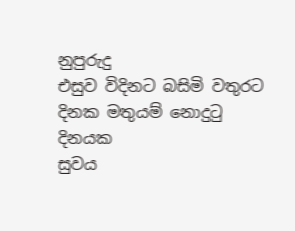නුපුරුදු
එසුව විදිනට බසිමි වතුරට
දිනක මතුයම් නොදුටු දිනයක
සුවය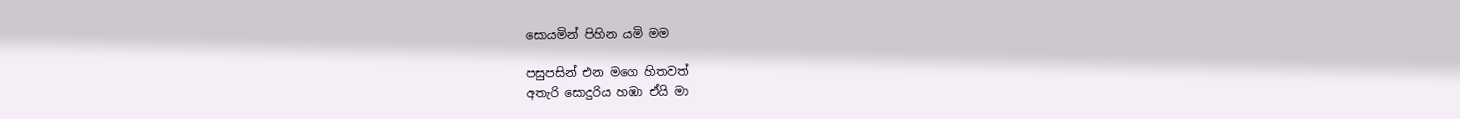සොයමින් පිහින යමි මම

පසුපසින් එන මගෙ හිතවත්
අතැරි සොදුරිය හඹා ඒයි මා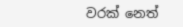වරක් නෙත්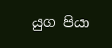යුග පියා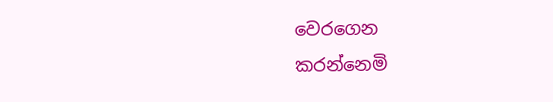වෙරගෙන
කරන්නෙමි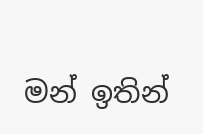මන් ඉතින්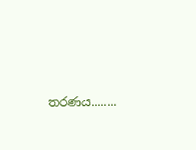තරණය........